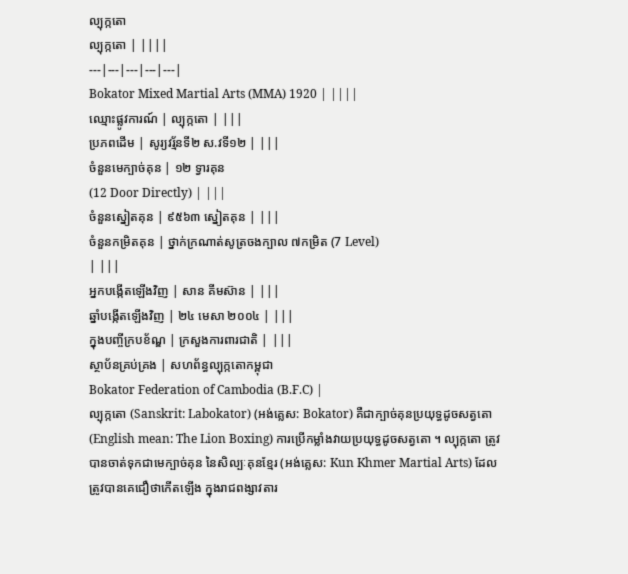ល្បុក្កតោ
ល្បុក្កតោ | ||||
---|---|---|---|---|
Bokator Mixed Martial Arts (MMA) 1920 | ||||
ឈ្មោះផ្លូវការណ៍ | ល្បុក្កតោ | |||
ប្រភពដើម | សូរ្យវរ្ម័នទី២ ស.វទី១២ | |||
ចំនួនមេក្បាច់គុន | ១២ ទ្វារគុន
(12 Door Directly) | |||
ចំនួនស្នៀតគុន | ៩៥៦៣ ស្នៀតគុន | |||
ចំនួនកម្រិតគុន | ថ្នាក់ក្រណាត់សូត្រចងក្បាល ៧កម្រិត (7 Level)
| |||
អ្នកបង្កើតឡើងវិញ | សាន គីមស៊ាន | |||
ឆ្នាំបង្កើតឡើងវិញ | ២៤ មេសា ២០០៤ | |||
ក្នុងបញ្ចីក្របខ័ណ្ឌ | ក្រសួងការពារជាតិ | |||
ស្ថាប័នគ្រប់គ្រង | សហព័ន្ធល្បុក្កតោកម្ពុជា
Bokator Federation of Cambodia (B.F.C) |
ល្បុក្កតោ (Sanskrit: Labokator) (អង់គ្លេស: Bokator) គឺជាក្បាច់គុនប្រយុទ្ធដូចសត្វតោ (English mean: The Lion Boxing) ការប្រើកម្លាំងវាយប្រយុទ្ធដូចសត្វតោ ។ ល្បុក្កតោ ត្រូវបានចាត់ទុកជាមេក្បាច់គុន នៃសិល្បៈគុនខ្មែរ (អង់គ្លេស: Kun Khmer Martial Arts) ដែលត្រូវបានគេជឿថាកើតឡើង ក្នុងរាជពង្សាវតារ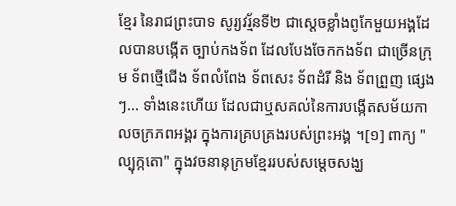ខ្មែរ នៃរាជព្រះបាទ សូរ្យវរ្ម័នទី២ ជាស្ដេចខ្លាំងពូកែមួយអង្គដែលបានបង្កើត ច្បាប់កងទ័ព ដែលបែងចែកកងទ័ព ជាច្រើនក្រុម ទ័ពថ្មើជើង ទ័ពលំពែង ទ័ពសេះ ទ័ពដំរី និង ទ័ពព្រួញ ផ្សេងៗ... ទាំងនេះហើយ ដែលជាឬសគល់នៃការបង្កើតសម័យកាលចក្រភពអង្គរ ក្នុងការគ្របគ្រងរបស់ព្រះអង្គ ។[១] ពាក្យ "ល្បុក្កតោ" ក្នុងវចនានុក្រមខ្មែររបស់សម្ដេចសង្ឃ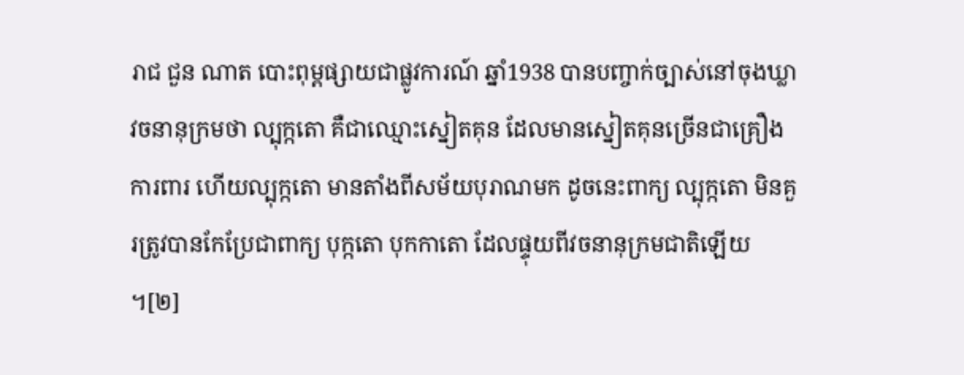រាជ ជួន ណាត បោះពុម្ពផ្សាយជាផ្លូវការណ៍ ឆ្នាំ1938 បានបញ្ចាក់ច្បាស់នៅចុងឃ្លាវចនានុក្រមថា ល្បុក្កតោ គឺជាឈ្មោះស្នៀតគុន ដែលមានស្នៀតគុនច្រើនជាគ្រឿងការពារ ហើយល្បុក្កតោ មានតាំងពីសម័យបុរាណមក ដូចនេះពាក្យ ល្បុក្កតោ មិនគួរត្រូវបានកែប្រែជាពាក្យ បុក្កតោ បុកកាតោ ដែលផ្ទុយពីវចនានុក្រមជាតិឡើយ ។[២]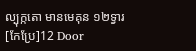ល្បុក្កតោ មានមេគុន ១២ទ្វារ
[កែប្រែ]12 Door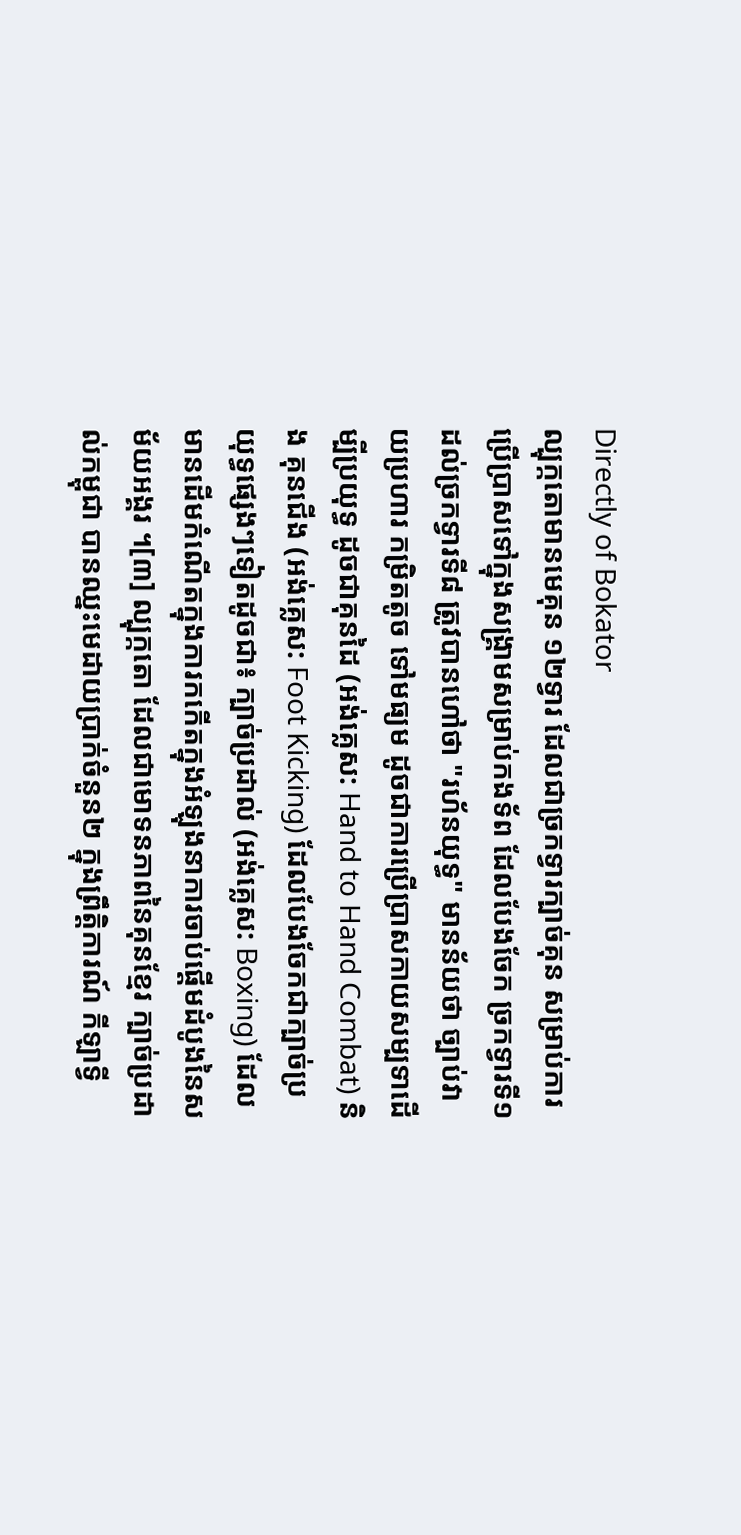Directly of Bokator
ល្បុក្កតោមានមេគុន ១២ទ្វារ ដែលជាច្រកទ្វារក្បាច់គុន សម្រាប់ការប្រើប្រាសទៅក្នុងសង្គ្រាមសម្រាប់កងទ័ព ដែលបែងចែក ច្រកទ្វារទី១ ដល់ច្រកទ្វារទី៨ ត្រូវបានហៅថា "រហ័នយុទ្ធ" មានន័យថា ច្បាប់វាយប្រហារ កម្រិតតូច ទៅមធ្យម ដូចជាការប្រើប្រាសកាយសម្បទាដើម្បីប្រយុទ្ធ ដូចជាគុនដៃ (អង់គ្លេស: Hand to Hand Combat) និង គុនជើង (អង់គ្លេស: Foot Kicking) ដែលបែងចែកជាក្បាច់ប្រយុទ្ធផ្សេងៗទៀតដូចជា៖ ក្បាច់ប្រដាល់ (អង់គ្លេស: Boxing) ដែលមានដើមកំណើតក្នុងការកកើតក្នុងអំឡុងនាការចាប់ផ្ដើមដំបូងនៃសម័យអង្គរ ។[៣] ល្បុក្កតោ ដែលជាមោទនភាពនៃគុនខ្មែរ ក្បាច់ប្រដាល់កម្ពុជា បានឈ្នះមេដាយប្រាក់ចំនួន២ ក្នុងព្រឹត្តិការណ៍ កីឡាទ្វី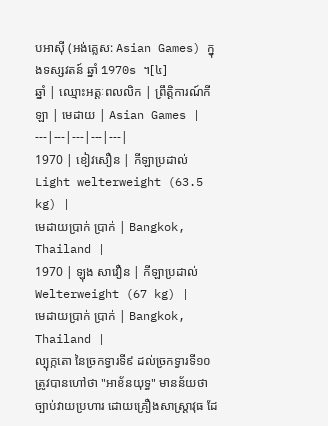បអាសុី (អង់គ្លេស: Asian Games) ក្នុងទស្សវតន៍ ឆ្នាំ 1970s ។[៤]
ឆ្នាំ | ឈ្មោះអត្តៈពលលិក | ព្រឹត្តិការណ៍កីឡា | មេដាយ | Asian Games |
---|---|---|---|---|
1970 | ខៀវសឿន | កីឡាប្រដាល់
Light welterweight (63.5 kg) |
មេដាយប្រាក់ ប្រាក់ | Bangkok, Thailand |
1970 | ឡុង សាវឿន | កីឡាប្រដាល់
Welterweight (67 kg) |
មេដាយប្រាក់ ប្រាក់ | Bangkok, Thailand |
ល្បុក្កតោ នៃច្រកទ្វារទី៩ ដល់ច្រកទ្វារទី១០ ត្រូវបានហៅថា "អាខ័នយុទ្ធ" មានន័យថា ច្បាប់វាយប្រហារ ដោយគ្រឿងសាស្ត្រាវុធ ដែ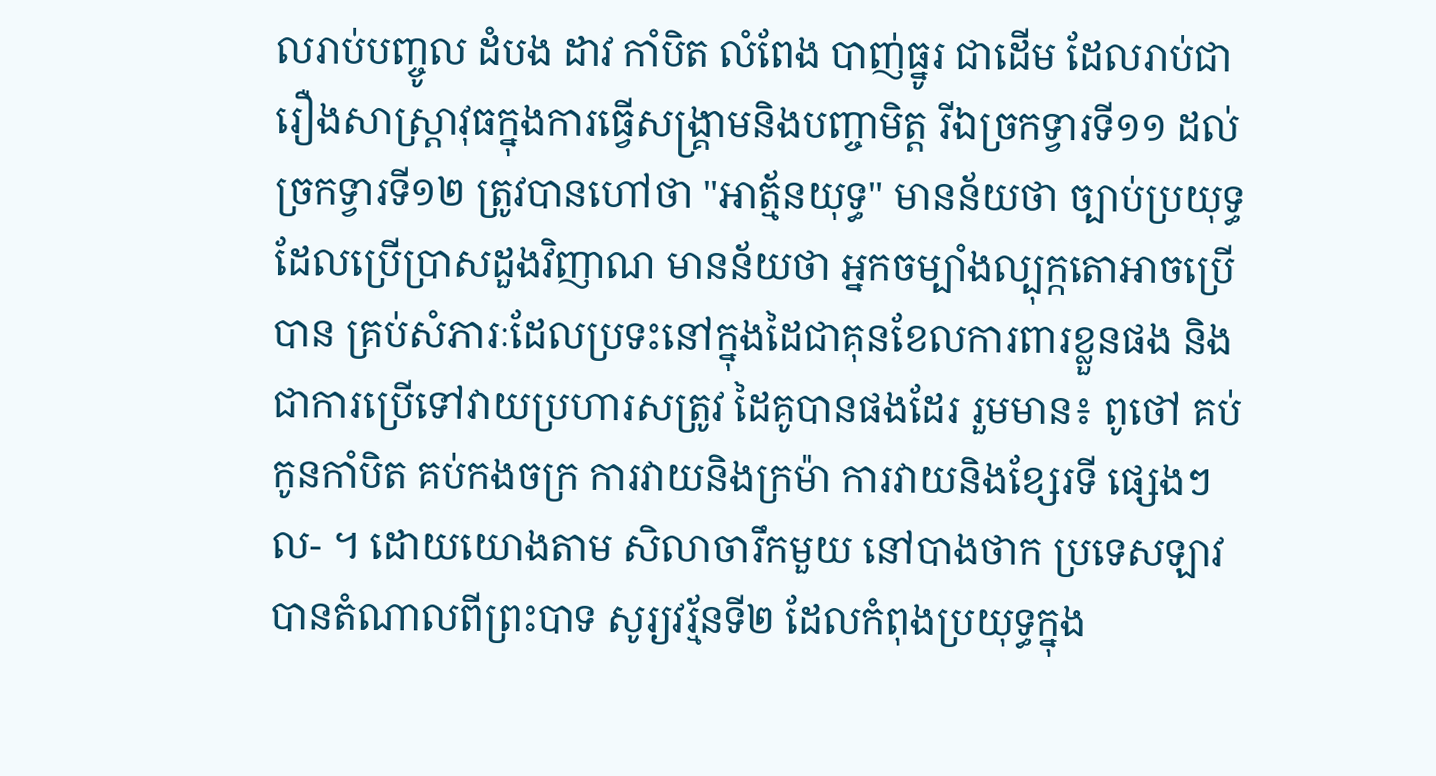លរាប់បញ្ចូល ដំបង ដាវ កាំបិត លំពែង បាញ់ធ្នូរ ជាដើម ដែលរាប់ជារឿងសាស្ត្រាវុធក្នុងការធ្វើសង្គ្រាមនិងបញ្ចាមិត្ត រីឯច្រកទ្វារទី១១ ដល់ច្រកទ្វារទី១២ ត្រូវបានហៅថា "អាត្ម័នយុទ្ធ" មានន័យថា ច្បាប់ប្រយុទ្ធ ដែលប្រើប្រាសដួងវិញាណ មានន័យថា អ្នកចម្បាំងល្បុក្កតោអាចប្រើបាន គ្រប់សំភារៈដែលប្រទះនៅក្នុងដៃជាគុនខែលការពារខ្លួនផង និង ជាការប្រើទៅវាយប្រហារសត្រូវ ដៃគូបានផងដែរ រួមមាន៖ ពូថៅ គប់កូនកាំបិត គប់កងចក្រ ការវាយនិងក្រម៉ា ការវាយនិងខ្សែរទី ផ្សេងៗ ល- ។ ដោយយោងតាម សិលាចារឹកមួយ នៅបាងថាក ប្រទេសឡាវ បានតំណាលពីព្រះបាទ សូរ្យវរ្ម័នទី២ ដែលកំពុងប្រយុទ្ធក្នុង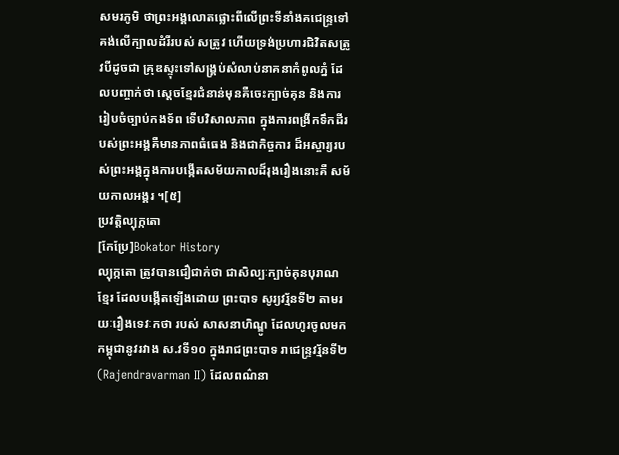សមរភូមិ ថាព្រះអង្គលោតផ្លោះពីលើព្រះទីនាំងគជេន្ទ្រទៅគង់លើក្បាលដំរីរបស់ សត្រូវ ហើយទ្រង់ប្រហារជិវិតសត្រូវបីដូចជា គ្រុឌស្ទុះទៅសង្គ្រប់សំលាប់នាគនាកំពូលភ្នំ ដែលបញ្ចាក់ថា ស្ដេចខ្មែរជំនាន់មុនគឺចេះក្បាច់គុន និងការរៀបចំច្បាប់កងទ័ព ទើបវិសាលភាព ក្នុងការពង្រីកទឹកដីរបស់ព្រះអង្គគឺមានភាពធំធេង និងជាកិច្ចការ ដ៏អស្ចារ្យរបស់ព្រះអង្គក្នុងការបង្កើតសម័យកាលដ៏រុងរឿងនោះគឺ សម័យកាលអង្គរ ។[៥]
ប្រវត្តិល្បុក្កតោ
[កែប្រែ]Bokator History
ល្បុក្កតោ ត្រូវបានជឿជាក់ថា ជាសិល្បៈក្បាច់គុនបុរាណខ្មែរ ដែលបង្កើតឡើងដោយ ព្រះបាទ សូរ្យវរ្ម័នទី២ តាមរយៈរឿងទេវៈកថា របស់ សាសនាហិណ្ឌូ ដែលហូរចូលមកកម្ពុជានូវរវាង ស.វទី១០ ក្នុងរាជព្រះបាទ រាជេន្ទ្រវរ្ម័នទី២ (Rajendravarman II) ដែលពណ៌នា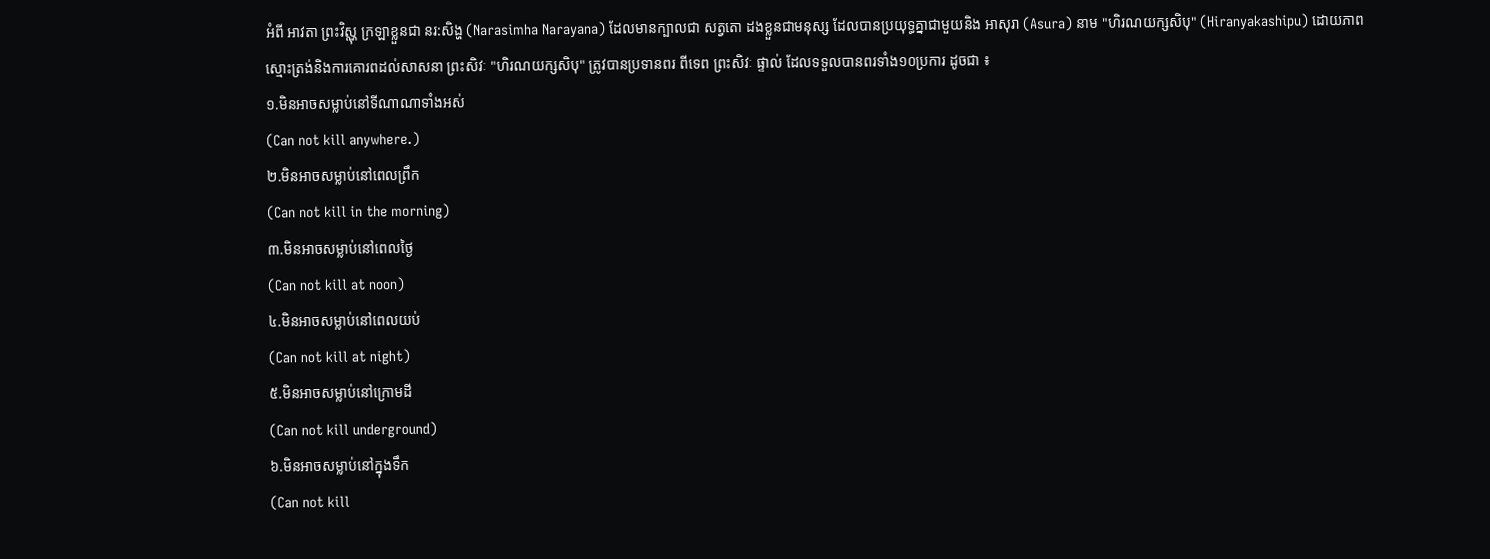អំពី អាវតា ព្រះវិស្ណុ ក្រឡាខ្លួនជា នរ:សិង្ហ (Narasimha Narayana) ដែលមានក្បាលជា សត្វតោ ដងខ្លួនជាមនុស្ស ដែលបានប្រយុទ្ធគ្នាជាមួយនិង អាសុរា (Asura) នាម "ហិរណយក្សសិបុ" (Hiranyakashipu) ដោយភាពស្មោះត្រង់និងការគោរពដល់សាសនា ព្រះសិវៈ "ហិរណយក្សសិបុ" ត្រូវបានប្រទានពរ ពីទេព ព្រះសិវៈ ផ្ទាល់ ដែលទទួលបានពរទាំង១០ប្រការ ដូចជា ៖
១.មិនអាចសម្លាប់នៅទីណាណាទាំងអស់
(Can not kill anywhere.)
២.មិនអាចសម្លាប់នៅពេលព្រឹក
(Can not kill in the morning)
៣.មិនអាចសម្លាប់នៅពេលថ្ងៃ
(Can not kill at noon)
៤.មិនអាចសម្លាប់នៅពេលយប់
(Can not kill at night)
៥.មិនអាចសម្លាប់នៅក្រោមដី
(Can not kill underground)
៦.មិនអាចសម្លាប់នៅក្នុងទឹក
(Can not kill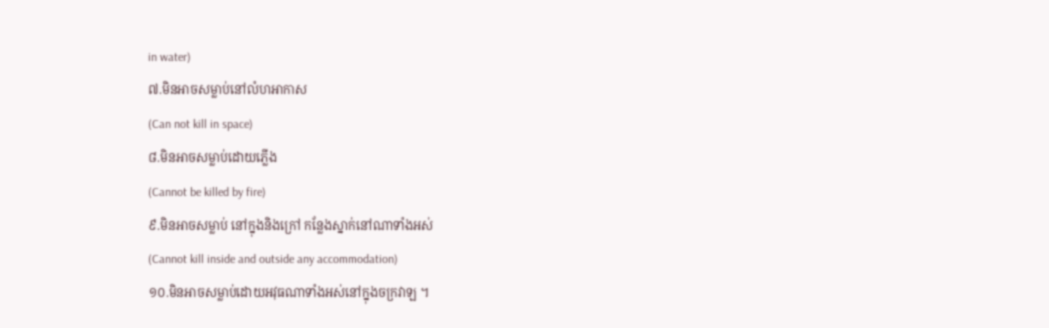in water)
៧.មិនអាចសម្លាប់នៅលំហអាកាស
(Can not kill in space)
៨.មិនអាចសម្លាប់ដោយភ្លើង
(Cannot be killed by fire)
៩.មិនអាចសម្លាប់ នៅក្នុងនិងក្រៅ កន្លែងស្នាក់នៅណាទាំងអស់
(Cannot kill inside and outside any accommodation)
១០.មិនអាចសម្លាប់ដោយអវុធណាទាំងអស់នៅក្នុងចក្រវាឡ ។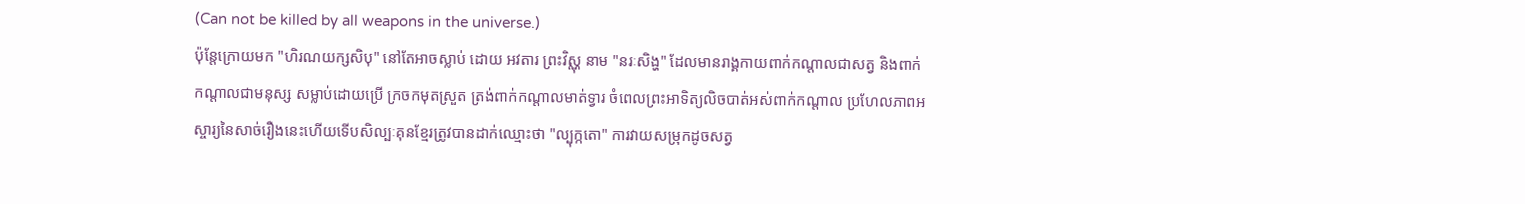(Can not be killed by all weapons in the universe.)
ប៉ុន្តែក្រោយមក "ហិរណយក្សសិបុ" នៅតែអាចស្លាប់ ដោយ អវតារ ព្រះវិស្ណុ នាម "នរៈសិង្ហ" ដែលមានរាង្គកាយពាក់កណ្ដាលជាសត្វ និងពាក់កណ្ដាលជាមនុស្ស សម្លាប់ដោយប្រើ ក្រចកមុតស្រួត ត្រង់ពាក់កណ្ដាលមាត់ទ្វារ ចំពេលព្រះអាទិត្យលិចបាត់អស់ពាក់កណ្ដាល ប្រហែលភាពអស្ចារ្យនៃសាច់រឿងនេះហើយទើបសិល្បៈគុនខ្មែរត្រូវបានដាក់ឈ្មោះថា "ល្បុក្កតោ" ការវាយសម្រុកដូចសត្វ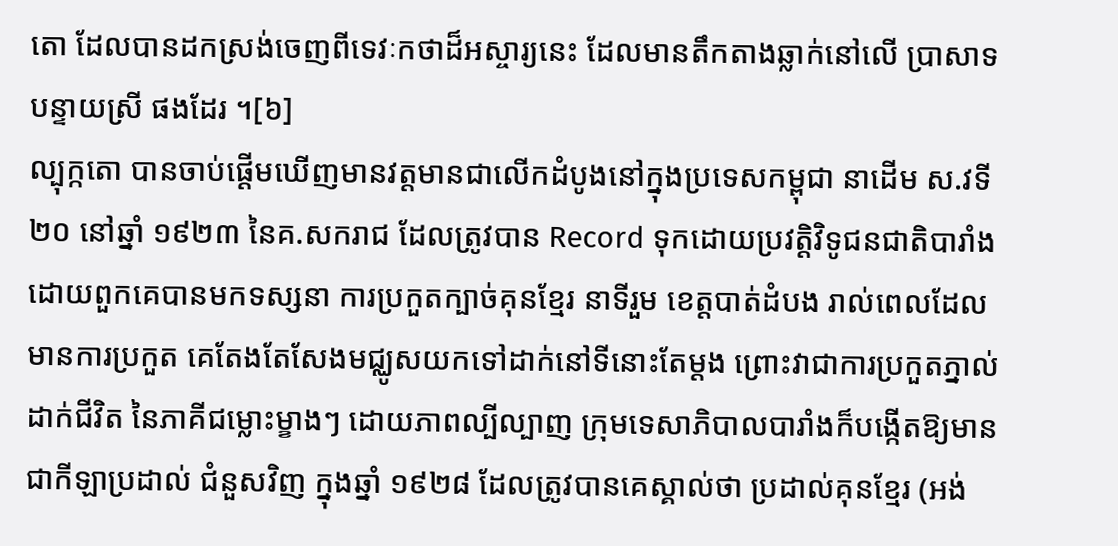តោ ដែលបានដកស្រង់ចេញពីទេវៈកថាដ៏អស្ចារ្យនេះ ដែលមានតឹកតាងឆ្លាក់នៅលើ ប្រាសាទ បន្ទាយស្រី ផងដែរ ។[៦]
ល្បុក្កតោ បានចាប់ផ្ដើមឃើញមានវត្តមានជាលើកដំបូងនៅក្នុងប្រទេសកម្ពុជា នាដើម ស.វទី២០ នៅឆ្នាំ ១៩២៣ នៃគ.សករាជ ដែលត្រូវបាន Record ទុកដោយប្រវត្តិវិទូជនជាតិបារាំង ដោយពួកគេបានមកទស្សនា ការប្រកួតក្បាច់គុនខ្មែរ នាទីរួម ខេត្តបាត់ដំបង រាល់ពេលដែលមានការប្រកួត គេតែងតែសែងមជ្ឈូសយកទៅដាក់នៅទីនោះតែម្ដង ព្រោះវាជាការប្រកួតភ្នាល់ដាក់ជីវិត នៃភាគីជម្លោះម្ខាងៗ ដោយភាពល្បីល្បាញ ក្រុមទេសាភិបាលបារាំងក៏បង្កើតឱ្យមានជាកីឡាប្រដាល់ ជំនួសវិញ ក្នុងឆ្នាំ ១៩២៨ ដែលត្រូវបានគេស្គាល់ថា ប្រដាល់គុនខ្មែរ (អង់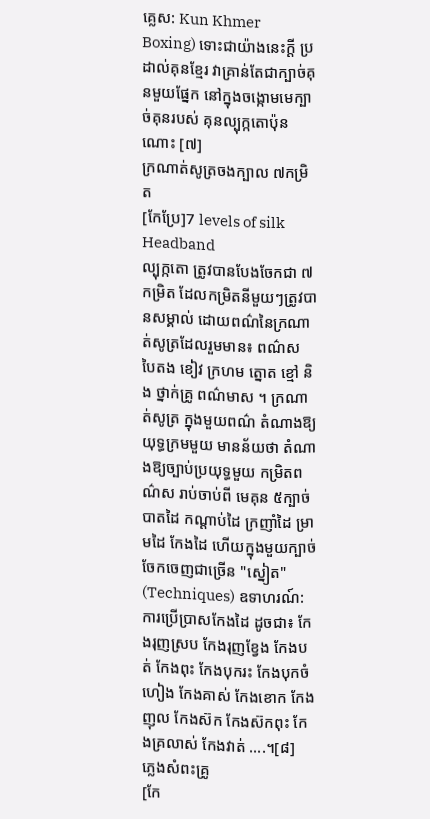គ្លេស: Kun Khmer Boxing) ទោះជាយ៉ាងនេះក្ដី ប្រដាល់គុនខ្មែរ វាគ្រាន់តែជាក្បាច់គុនមួយផ្នែក នៅក្នុងចង្កោមមេក្បាច់គុនរបស់ គុនល្បុក្កតោប៉ុនណោះ [៧]
ក្រណាត់សូត្រចងក្បាល ៧កម្រិត
[កែប្រែ]7 levels of silk Headband
ល្បុក្កតោ ត្រូវបានបែងចែកជា ៧កម្រិត ដែលកម្រិតនីមួយៗត្រូវបានសម្គាល់ ដោយពណ៌នៃក្រណាត់សូត្រដែលរួមមាន៖ ពណ៌ស បៃតង ខៀវ ក្រហម ត្នោត ខ្មៅ និង ថ្នាក់គ្រូ ពណ៌មាស ។ ក្រណាត់សូត្រ ក្នុងមួយពណ៌ តំណាងឱ្យ យុទ្ធក្រមមួយ មានន័យថា តំណាងឱ្យច្បាប់ប្រយុទ្ធមួយ កម្រិតពណ៌ស រាប់ចាប់ពី មេគុន ៥ក្បាច់ បាតដៃ កណ្ដាប់ដៃ ក្រញាំដៃ ម្រាមដៃ កែងដៃ ហើយក្នុងមួយក្បាច់ ចែកចេញជាច្រើន "ស្នៀត" (Techniques) ឧទាហរណ៍: ការប្រើប្រាសកែងដៃ ដូចជា៖ កែងរុញស្រប កែងរុញខ្វែង កែងបត់ កែងពុះ កែងបុករះ កែងបុកចំហៀង កែងគាស់ កែងខោក កែងញុល កែងស៊ក កែងស៊កពុះ កែងគ្រលាស់ កែងវាត់ ....។[៨]
ភ្លេងសំពះគ្រូ
[កែ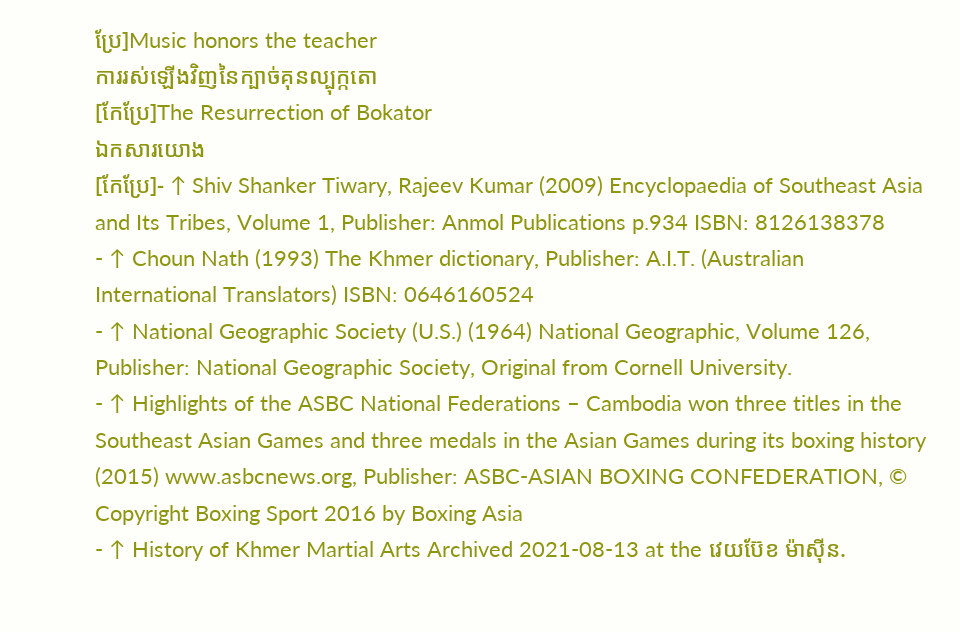ប្រែ]Music honors the teacher
ការរស់ឡើងវិញនៃក្បាច់គុនល្បុក្កតោ
[កែប្រែ]The Resurrection of Bokator
ឯកសារយោង
[កែប្រែ]- ↑ Shiv Shanker Tiwary, Rajeev Kumar (2009) Encyclopaedia of Southeast Asia and Its Tribes, Volume 1, Publisher: Anmol Publications p.934 ISBN: 8126138378
- ↑ Choun Nath (1993) The Khmer dictionary, Publisher: A.I.T. (Australian International Translators) ISBN: 0646160524
- ↑ National Geographic Society (U.S.) (1964) National Geographic, Volume 126, Publisher: National Geographic Society, Original from Cornell University.
- ↑ Highlights of the ASBC National Federations – Cambodia won three titles in the Southeast Asian Games and three medals in the Asian Games during its boxing history (2015) www.asbcnews.org, Publisher: ASBC-ASIAN BOXING CONFEDERATION, © Copyright Boxing Sport 2016 by Boxing Asia
- ↑ History of Khmer Martial Arts Archived 2021-08-13 at the វេយប៊ែខ ម៉ាស៊ីន.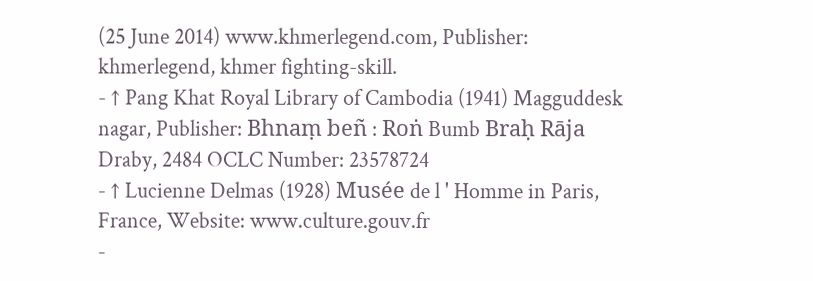(25 June 2014) www.khmerlegend.com, Publisher: khmerlegend, khmer fighting-skill.
- ↑ Pang Khat Royal Library of Cambodia (1941) Magguddesk nagar, Publisher: Bhnaṃ beñ : Roṅ Bumb Braḥ Rāja Draby, 2484 OCLC Number: 23578724
- ↑ Lucienne Delmas (1928) Musée de l ' Homme in Paris, France, Website: www.culture.gouv.fr
-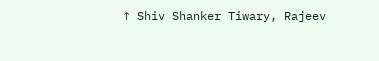↑ Shiv Shanker Tiwary, Rajeev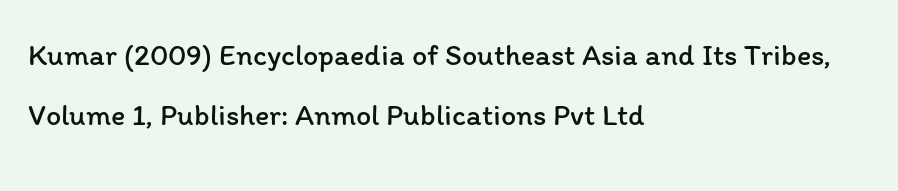Kumar (2009) Encyclopaedia of Southeast Asia and Its Tribes, Volume 1, Publisher: Anmol Publications Pvt Ltd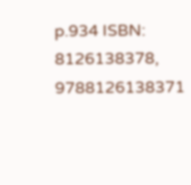p.934 ISBN: 8126138378, 9788126138371